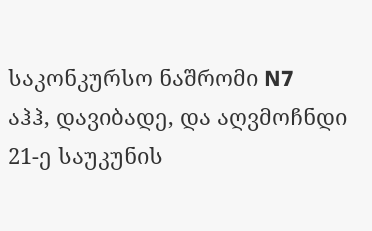საკონკურსო ნაშრომი N7
აჰჰ, დავიბადე, და აღვმოჩნდი 21-ე საუკუნის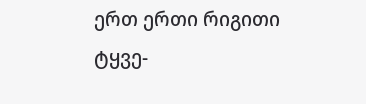ერთ ერთი რიგითი ტყვე-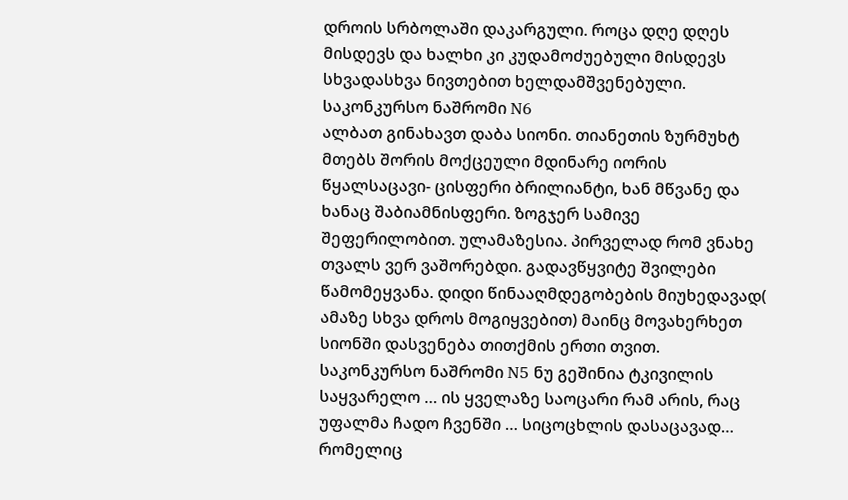დროის სრბოლაში დაკარგული. როცა დღე დღეს მისდევს და ხალხი კი კუდამოძუებული მისდევს სხვადასხვა ნივთებით ხელდამშვენებული.
საკონკურსო ნაშრომი N6
ალბათ გინახავთ დაბა სიონი. თიანეთის ზურმუხტ მთებს შორის მოქცეული მდინარე იორის წყალსაცავი- ცისფერი ბრილიანტი, ხან მწვანე და ხანაც შაბიამნისფერი. ზოგჯერ სამივე შეფერილობით. ულამაზესია. პირველად რომ ვნახე თვალს ვერ ვაშორებდი. გადავწყვიტე შვილები წამომეყვანა. დიდი წინააღმდეგობების მიუხედავად( ამაზე სხვა დროს მოგიყვებით) მაინც მოვახერხეთ სიონში დასვენება თითქმის ერთი თვით.
საკონკურსო ნაშრომი N5 ნუ გეშინია ტკივილის საყვარელო … ის ყველაზე საოცარი რამ არის, რაც უფალმა ჩადო ჩვენში … სიცოცხლის დასაცავად… რომელიც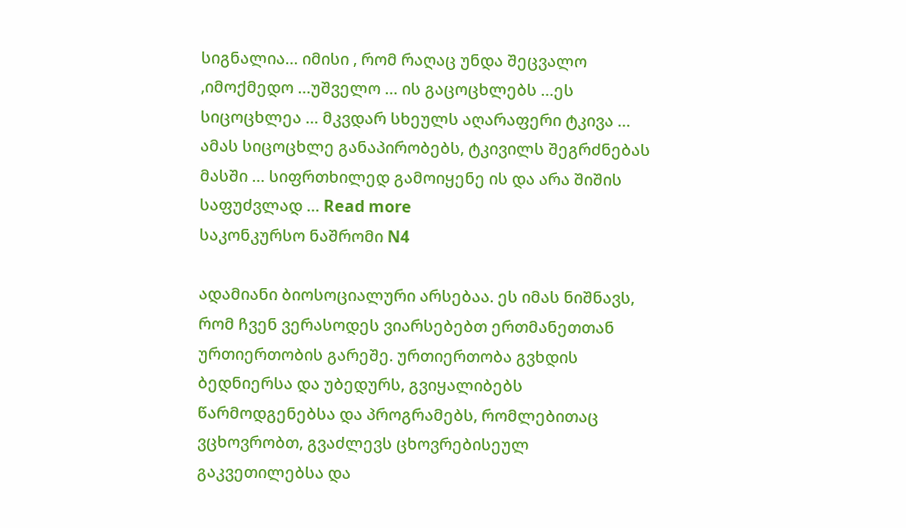სიგნალია… იმისი , რომ რაღაც უნდა შეცვალო ,იმოქმედო …უშველო … ის გაცოცხლებს …ეს სიცოცხლეა … მკვდარ სხეულს აღარაფერი ტკივა … ამას სიცოცხლე განაპირობებს, ტკივილს შეგრძნებას მასში … სიფრთხილედ გამოიყენე ის და არა შიშის საფუძვლად … Read more
საკონკურსო ნაშრომი N4

ადამიანი ბიოსოციალური არსებაა. ეს იმას ნიშნავს, რომ ჩვენ ვერასოდეს ვიარსებებთ ერთმანეთთან ურთიერთობის გარეშე. ურთიერთობა გვხდის ბედნიერსა და უბედურს, გვიყალიბებს წარმოდგენებსა და პროგრამებს, რომლებითაც ვცხოვრობთ, გვაძლევს ცხოვრებისეულ გაკვეთილებსა და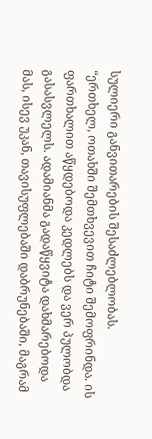სულიერი განვითარების შესაძლებლობას.
“ერთხელ, ოთახში შემთხვევით ჩიტი შემოფრინდა. ის ფართხალით აწყდებოდა კედლებს და ვერ პულობდა გასასვლელს. ადამიანმა გადაწყვიტა დახმარებოდა მას, ისევ უკან, თავისუფლებაში დაბრუნებაში, მაგრამ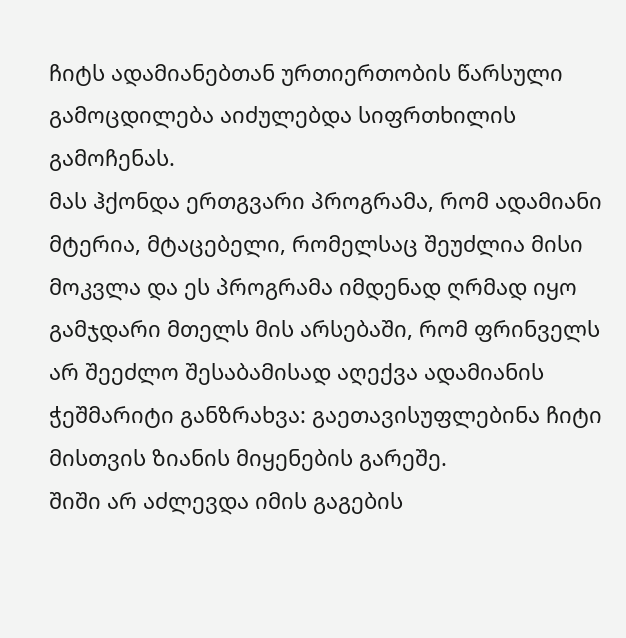ჩიტს ადამიანებთან ურთიერთობის წარსული გამოცდილება აიძულებდა სიფრთხილის გამოჩენას.
მას ჰქონდა ერთგვარი პროგრამა, რომ ადამიანი მტერია, მტაცებელი, რომელსაც შეუძლია მისი მოკვლა და ეს პროგრამა იმდენად ღრმად იყო გამჯდარი მთელს მის არსებაში, რომ ფრინველს არ შეეძლო შესაბამისად აღექვა ადამიანის ჭეშმარიტი განზრახვა: გაეთავისუფლებინა ჩიტი მისთვის ზიანის მიყენების გარეშე.
შიში არ აძლევდა იმის გაგების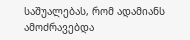საშუალებას, რომ ადამიანს ამოძრავებდა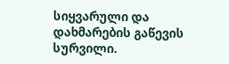სიყვარული და დახმარების გაწევის სურვილი.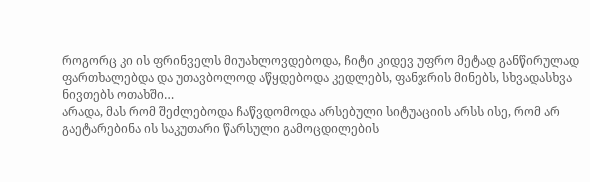როგორც კი ის ფრინველს მიუახლოვდებოდა, ჩიტი კიდევ უფრო მეტად განწირულად ფართხალებდა და უთავბოლოდ აწყდებოდა კედლებს, ფანჯრის მინებს, სხვადასხვა ნივთებს ოთახში…
არადა, მას რომ შეძლებოდა ჩაწვდომოდა არსებული სიტუაციის არსს ისე, რომ არ გაეტარებინა ის საკუთარი წარსული გამოცდილების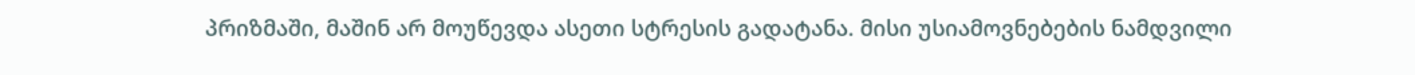პრიზმაში, მაშინ არ მოუწევდა ასეთი სტრესის გადატანა. მისი უსიამოვნებების ნამდვილი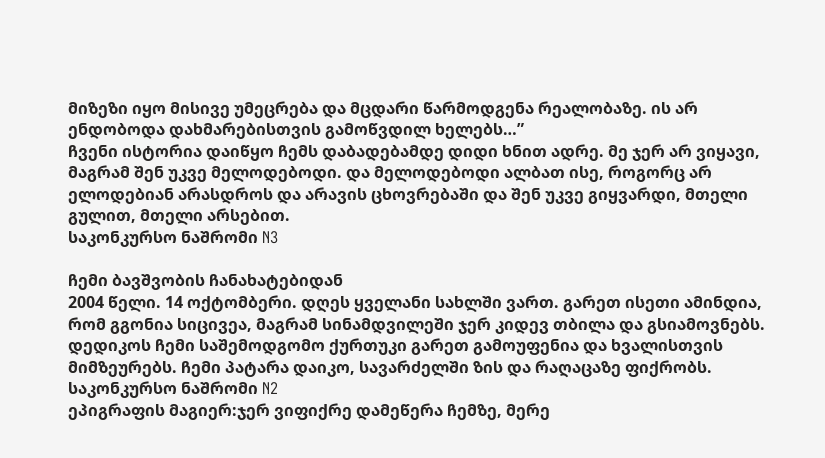მიზეზი იყო მისივე უმეცრება და მცდარი წარმოდგენა რეალობაზე. ის არ ენდობოდა დახმარებისთვის გამოწვდილ ხელებს…”
ჩვენი ისტორია დაიწყო ჩემს დაბადებამდე დიდი ხნით ადრე. მე ჯერ არ ვიყავი, მაგრამ შენ უკვე მელოდებოდი. და მელოდებოდი ალბათ ისე, როგორც არ ელოდებიან არასდროს და არავის ცხოვრებაში და შენ უკვე გიყვარდი, მთელი გულით, მთელი არსებით.
საკონკურსო ნაშრომი N3

ჩემი ბავშვობის ჩანახატებიდან
2004 წელი. 14 ოქტომბერი. დღეს ყველანი სახლში ვართ. გარეთ ისეთი ამინდია, რომ გგონია სიცივეა, მაგრამ სინამდვილეში ჯერ კიდევ თბილა და გსიამოვნებს. დედიკოს ჩემი საშემოდგომო ქურთუკი გარეთ გამოუფენია და ხვალისთვის მიმზეურებს. ჩემი პატარა დაიკო, სავარძელში ზის და რაღაცაზე ფიქრობს.
საკონკურსო ნაშრომი N2
ეპიგრაფის მაგიერ:ჯერ ვიფიქრე დამეწერა ჩემზე, მერე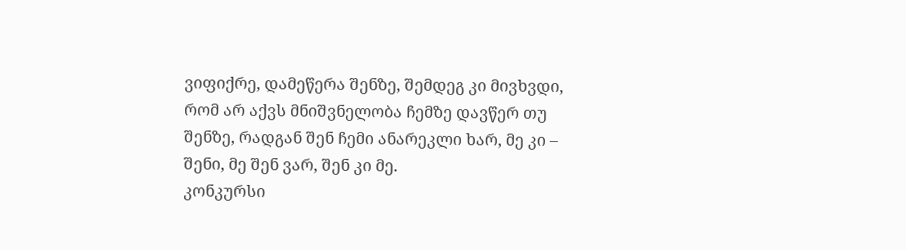ვიფიქრე, დამეწერა შენზე, შემდეგ კი მივხვდი, რომ არ აქვს მნიშვნელობა ჩემზე დავწერ თუ შენზე, რადგან შენ ჩემი ანარეკლი ხარ, მე კი – შენი, მე შენ ვარ, შენ კი მე.
კონკურსი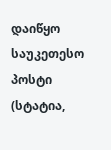დაიწყო საუკეთესო პოსტი (სტატია,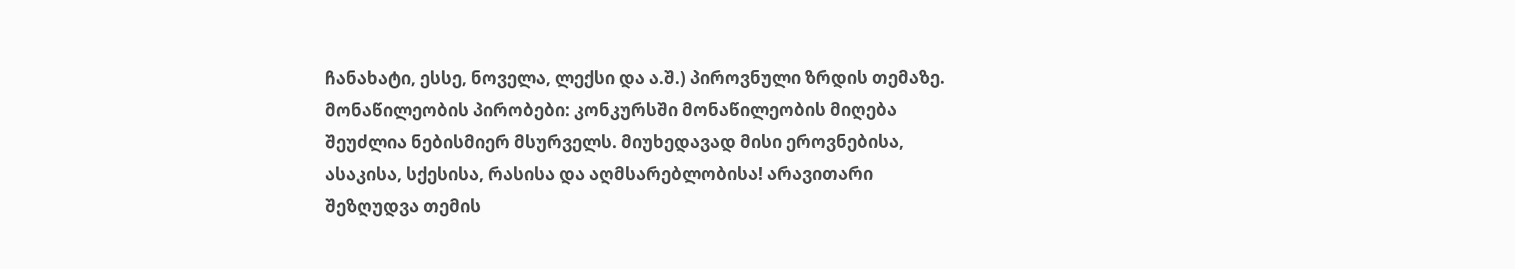ჩანახატი, ესსე, ნოველა, ლექსი და ა.შ.) პიროვნული ზრდის თემაზე. მონაწილეობის პირობები: კონკურსში მონაწილეობის მიღება შეუძლია ნებისმიერ მსურველს. მიუხედავად მისი ეროვნებისა, ასაკისა, სქესისა, რასისა და აღმსარებლობისა! არავითარი შეზღუდვა თემის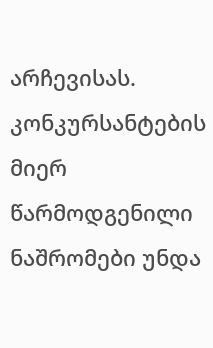არჩევისას. კონკურსანტების მიერ წარმოდგენილი ნაშრომები უნდა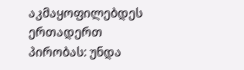აკმაყოფილებდეს ერთადერთ პირობას: უნდა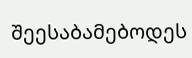შეესაბამებოდეს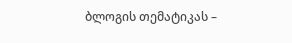ბლოგის თემატიკას –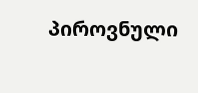პიროვნული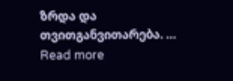ზრდა და თვითგანვითარება. … Read more